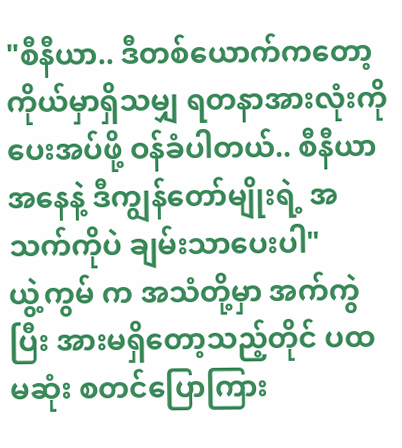"စီနီယာ.. ဒီတစ်ယောက်ကတော့ ကိုယ်မှာရှိသမျှ ရတနာအားလုံးကို ပေးအပ်ဖို့ ဝန်ခံပါတယ်.. စီနီယာ အနေနဲ့ ဒီကျွန်တော်မျိုးရဲ့ အသက်ကိုပဲ ချမ်းသာပေးပါ"
ယွဲ့ကွမ် က အသံတို့မှာ အက်ကွဲပြီး အားမရှိတော့သည့်တိုင် ပထမဆုံး စတင်ပြောကြား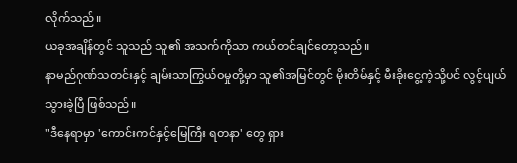လိုက်သည်။
ယခုအချိန်တွင် သူသည် သူ၏ အသက်ကိုသာ ကယ်တင်ချင်တော့သည်။
နာမည်ဂုဏ်သတင်းနှင့် ချမ်းသာကြွယ်ဝမှုတို့မှာ သူ၏အမြင်တွင် မိုးတိမ်နှင့် မီးခိုးငွေ့ကဲ့သို့ပင် လွင့်ပျယ်သွားခဲ့ပြီ ဖြစ်သည်။
"ဒီနေရာမှာ 'ကောင်းကင်နှင့်မြေကြီး ရတနာ' တွေ ရှား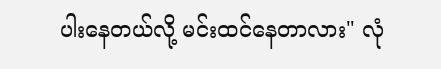ပါးနေတယ်လို့ မင်းထင်နေတာလား" လုံ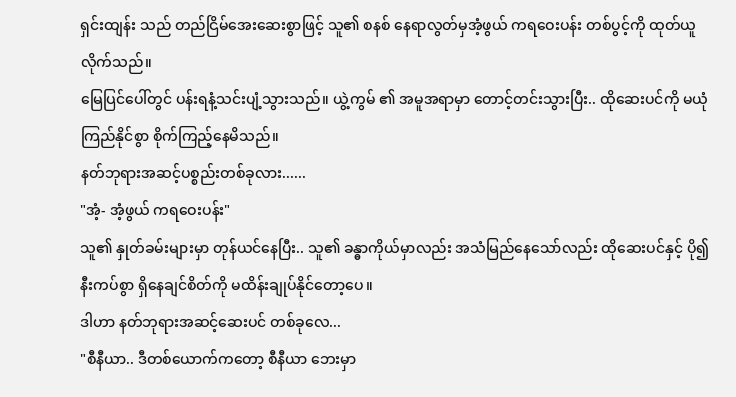ရှင်းထျန်း သည် တည်ငြိမ်အေးဆေးစွာဖြင့် သူ၏ စနစ် နေရာလွတ်မှအံ့ဖွယ် ကရဝေးပန်း တစ်ပွင့်ကို ထုတ်ယူလိုက်သည်။
မြေပြင်ပေါ်တွင် ပန်းရနံ့သင်းပျံ့သွားသည်။ ယွဲ့ကွမ် ၏ အမူအရာမှာ တောင့်တင်းသွားပြီး.. ထိုဆေးပင်ကို မယုံကြည်နိုင်စွာ စိုက်ကြည့်နေမိသည်။
နတ်ဘုရားအဆင့်ပစ္စည်းတစ်ခုလား......
"အံ့- အံ့ဖွယ် ကရဝေးပန်း"
သူ၏ နှုတ်ခမ်းများမှာ တုန်ယင်နေပြီး.. သူ၏ ခန္ဓာကိုယ်မှာလည်း အသံမြည်နေသော်လည်း ထိုဆေးပင်နှင့် ပို၍ နီးကပ်စွာ ရှိနေချင်စိတ်ကို မထိန်းချုပ်နိုင်တော့ပေ။
ဒါဟာ နတ်ဘုရားအဆင့်ဆေးပင် တစ်ခုလေ...
"စီနီယာ.. ဒီတစ်ယောက်ကတော့ စီနီယာ ဘေးမှာ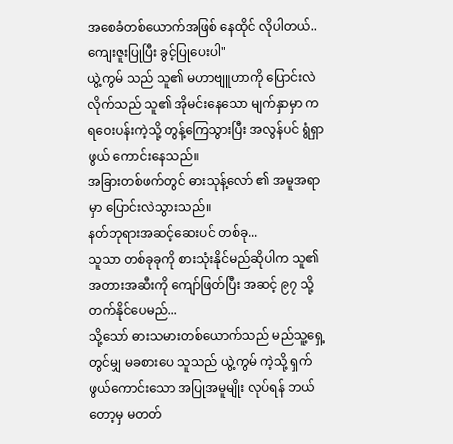အစေခံတစ်ယောက်အဖြစ် နေထိုင် လိုပါတယ်.. ကျေးဇူးပြုပြီး ခွင့်ပြုပေးပါ"
ယွဲ့ကွမ် သည် သူ၏ မဟာဗျူဟာကို ပြောင်းလဲလိုက်သည် သူ၏ အိုမင်းနေသော မျက်နှာမှာ ကရဝေးပန်းကဲ့သို့ တွန့်ကြေသွားပြီး အလွန်ပင် ရွံရှာဖွယ် ကောင်းနေသည်။
အခြားတစ်ဖက်တွင် ဓားသုန့်လော် ၏ အမူအရာမှာ ပြောင်းလဲသွားသည်။
နတ်ဘုရားအဆင့်ဆေးပင် တစ်ခု...
သူသာ တစ်ခုခုကို စားသုံးနိုင်မည်ဆိုပါက သူ၏ အတားအဆီးကို ကျော်ဖြတ်ပြီး အဆင့် ၉၇ သို့ တက်နိုင်ပေမည်...
သို့သော် ဓားသမားတစ်ယောက်သည် မည်သူ့ရှေ့တွင်မျှ မခစားပေ သူသည် ယွဲ့ကွမ် ကဲ့သို့ ရှက်ဖွယ်ကောင်းသော အပြုအမူမျိုး လုပ်ရန် ဘယ်တော့မှ မတတ်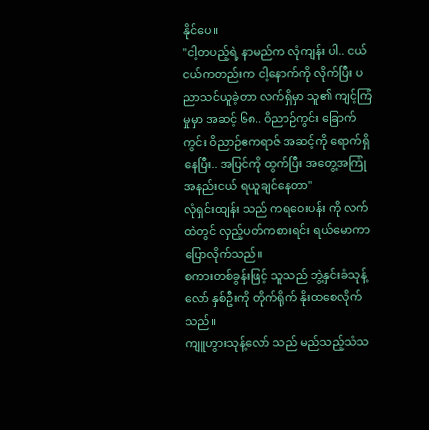နိုင်ပေ။
"ငါ့တပည့်ရဲ့ နာမည်က လုံကျန်း ပါ.. ငယ်ငယ်ကတည်းက ငါ့နောက်ကို လိုက်ပြီး ပညာသင်ယူခဲ့တာ လက်ရှိမှာ သူ၏ ကျင့်ကြံမှုမှာ အဆင့် ၆၈.. ဝိညာဉ်ကွင်း ခြောက်ကွင်း ဝိညာဉ်ဧကရာဇ် အဆင့်ကို ရောက်ရှိနေပြီး.. အပြင်ကို ထွက်ပြီး အတွေ့အကြုံ အနည်းငယ် ရယူချင်နေတာ"
လုံရှင်းထျန်း သည် ကရဝေးပန်း ကို လက်ထဲတွင် လှည့်ပတ်ကစားရင်း ရယ်မောကာ ပြောလိုက်သည်။
စကားတစ်ခွန်းဖြင့် သူသည် ဘွဲ့နှင်းခံသုန့်လော် နှစ်ဦးကို တိုက်ရိုက် နိုးထစေလိုက်သည်။
ကျူဟွားသုန့်လော် သည် မည်သည့်သံသ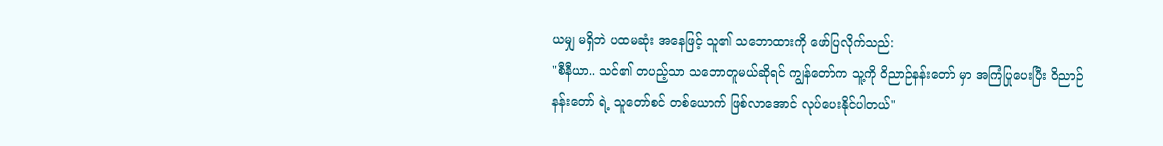ယမျှ မရှိဘဲ ပထမဆုံး အနေဖြင့် သူ၏ သဘောထားကို ဖော်ပြလိုက်သည်:
"စီနီယာ.. သင်၏ တပည့်သာ သဘောတူမယ်ဆိုရင် ကျွန်တော်က သူ့ကို ဝိညာဉ်နန်းတော် မှာ အကြံပြုပေးပြီး ဝိညာဉ်နန်းတော် ရဲ့ သူတော်စင် တစ်ယောက် ဖြစ်လာအောင် လုပ်ပေးနိုင်ပါတယ်"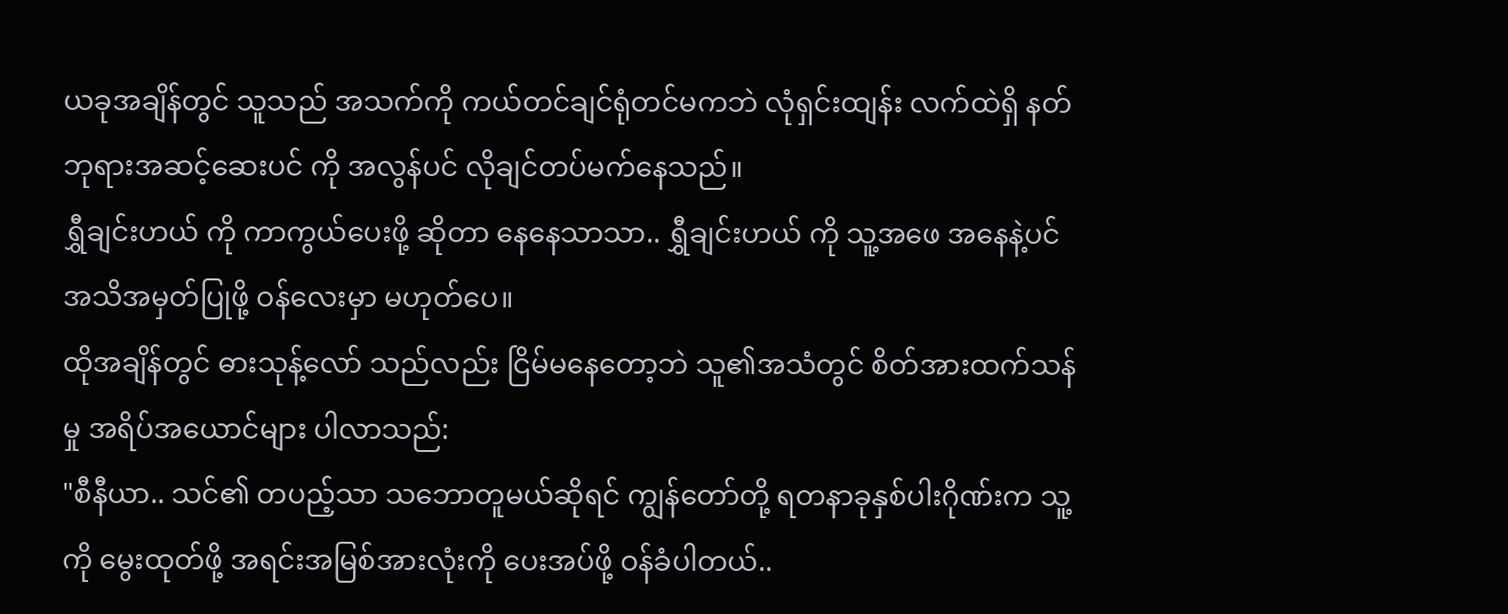ယခုအချိန်တွင် သူသည် အသက်ကို ကယ်တင်ချင်ရုံတင်မကဘဲ လုံရှင်းထျန်း လက်ထဲရှိ နတ်ဘုရားအဆင့်ဆေးပင် ကို အလွန်ပင် လိုချင်တပ်မက်နေသည်။
ရွှီချင်းဟယ် ကို ကာကွယ်ပေးဖို့ ဆိုတာ နေနေသာသာ.. ရွှီချင်းဟယ် ကို သူ့အဖေ အနေနဲ့ပင် အသိအမှတ်ပြုဖို့ ဝန်လေးမှာ မဟုတ်ပေ။
ထိုအချိန်တွင် ဓားသုန့်လော် သည်လည်း ငြိမ်မနေတော့ဘဲ သူ၏အသံတွင် စိတ်အားထက်သန်မှု အရိပ်အယောင်များ ပါလာသည်:
"စီနီယာ.. သင်၏ တပည့်သာ သဘောတူမယ်ဆိုရင် ကျွန်တော်တို့ ရတနာခုနှစ်ပါးဂိုဏ်းက သူ့ကို မွေးထုတ်ဖို့ အရင်းအမြစ်အားလုံးကို ပေးအပ်ဖို့ ဝန်ခံပါတယ်..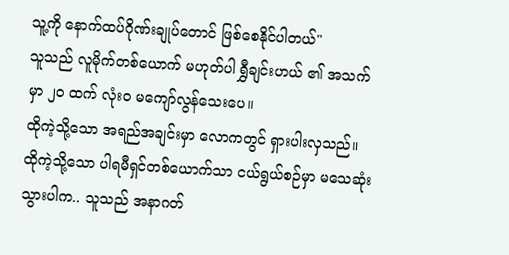သူ့ကို နောက်ထပ်ဂိုဏ်းချုပ်တောင် ဖြစ်စေနိုင်ပါတယ်"
သူသည် လူမိုက်တစ်ယောက် မဟုတ်ပါ ရွှီချင်းဟယ် ၏ အသက်မှာ ၂၀ ထက် လုံးဝ မကျော်လွန်သေးပေ။
ထိုကဲ့သို့သော အရည်အချင်းမှာ လောကတွင် ရှားပါးလှသည်။
ထိုကဲ့သို့သော ပါရမီရှင်တစ်ယောက်သာ ငယ်ရွယ်စဉ်မှာ မသေဆုံးသွားပါက.. သူသည် အနာဂတ်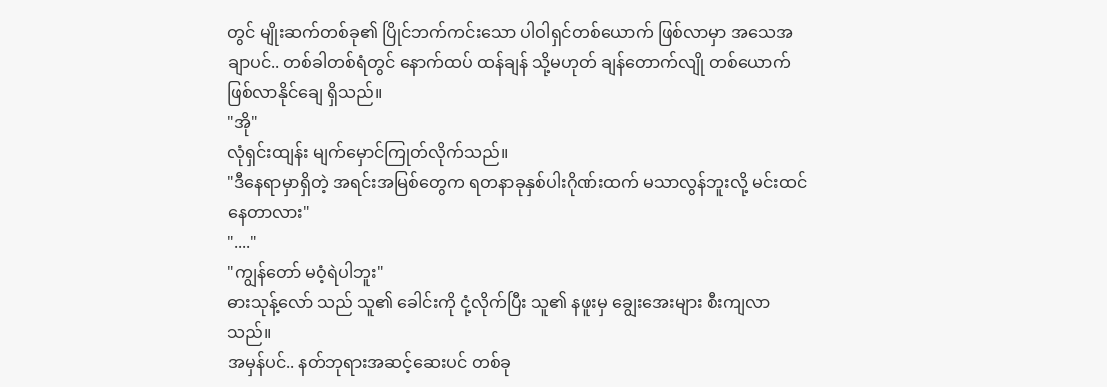တွင် မျိုးဆက်တစ်ခု၏ ပြိုင်ဘက်ကင်းသော ပါဝါရှင်တစ်ယောက် ဖြစ်လာမှာ အသေအချာပင်.. တစ်ခါတစ်ရံတွင် နောက်ထပ် ထန်ချန် သို့မဟုတ် ချန်တောက်လျို တစ်ယောက် ဖြစ်လာနိုင်ချေ ရှိသည်။
"အို"
လုံရှင်းထျန်း မျက်မှောင်ကြုတ်လိုက်သည်။
"ဒီနေရာမှာရှိတဲ့ အရင်းအမြစ်တွေက ရတနာခုနှစ်ပါးဂိုဏ်းထက် မသာလွန်ဘူးလို့ မင်းထင်နေတာလား"
"...."
"ကျွန်တော် မဝံ့ရဲပါဘူး"
ဓားသုန့်လော် သည် သူ၏ ခေါင်းကို ငုံ့လိုက်ပြီး သူ၏ နဖူးမှ ချွေးအေးများ စီးကျလာသည်။
အမှန်ပင်.. နတ်ဘုရားအဆင့်ဆေးပင် တစ်ခု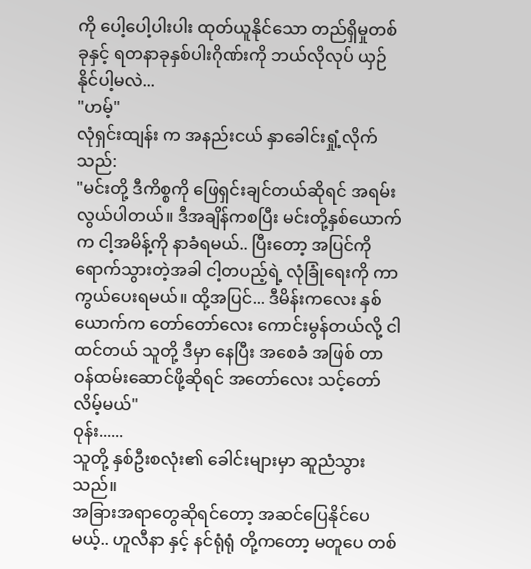ကို ပေါ့ပေါ့ပါးပါး ထုတ်ယူနိုင်သော တည်ရှိမှုတစ်ခုနှင့် ရတနာခုနှစ်ပါးဂိုဏ်းကို ဘယ်လိုလုပ် ယှဉ်နိုင်ပါ့မလဲ...
"ဟမ့်"
လုံရှင်းထျန်း က အနည်းငယ် နှာခေါင်းရှုံ့လိုက်သည်:
"မင်းတို့ ဒီကိစ္စကို ဖြေရှင်းချင်တယ်ဆိုရင် အရမ်းလွယ်ပါတယ်။ ဒီအချိန်ကစပြီး မင်းတို့နှစ်ယောက်က ငါ့အမိန့်ကို နာခံရမယ်.. ပြီးတော့ အပြင်ကို ရောက်သွားတဲ့အခါ ငါ့တပည့်ရဲ့ လုံခြုံရေးကို ကာကွယ်ပေးရမယ်။ ထို့အပြင်... ဒီမိန်းကလေး နှစ်ယောက်က တော်တော်လေး ကောင်းမွန်တယ်လို့ ငါထင်တယ် သူတို့ ဒီမှာ နေပြီး အစေခံ အဖြစ် တာဝန်ထမ်းဆောင်ဖို့ဆိုရင် အတော်လေး သင့်တော်လိမ့်မယ်"
ဝုန်း......
သူတို့ နှစ်ဦးစလုံး၏ ခေါင်းများမှာ ဆူညံသွားသည်။
အခြားအရာတွေဆိုရင်တော့ အဆင်ပြေနိုင်ပေမယ့်.. ဟူလီနာ နှင့် နင်ရုံရုံ တို့ကတော့ မတူပေ တစ်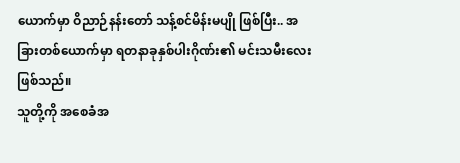ယောက်မှာ ဝိညာဉ်နန်းတော် သန့်စင်မိန်းမပျို ဖြစ်ပြီး.. အခြားတစ်ယောက်မှာ ရတနာခုနှစ်ပါးဂိုဏ်း၏ မင်းသမီးလေး ဖြစ်သည်။
သူတို့ကို အစေခံအ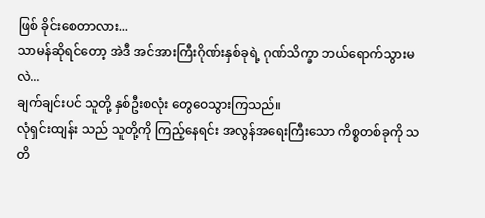ဖြစ် ခိုင်းစေတာလား...
သာမန်ဆိုရင်တော့ အဲဒီ အင်အားကြီးဂိုဏ်းနှစ်ခုရဲ့ ဂုဏ်သိက္ခာ ဘယ်ရောက်သွားမလဲ...
ချက်ချင်းပင် သူတို့ နှစ်ဦးစလုံး တွေဝေသွားကြသည်။
လုံရှင်းထျန်း သည် သူတို့ကို ကြည့်နေရင်း အလွန်အရေးကြီးသော ကိစ္စတစ်ခုကို သတိ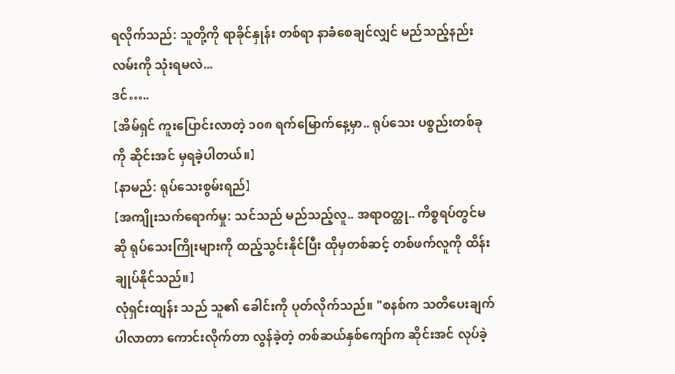ရလိုက်သည်: သူတို့ကို ရာခိုင်နှုန်း တစ်ရာ နာခံစေချင်လျှင် မည်သည့်နည်းလမ်းကို သုံးရမလဲ...
ဒင်…..
【အိမ်ရှင် ကူးပြောင်းလာတဲ့ ၁၀၈ ရက်မြောက်နေ့မှာ.. ရုပ်သေး ပစ္စည်းတစ်ခုကို ဆိုင်းအင် မှရခဲ့ပါတယ်။】
【နာမည်: ရုပ်သေးစွမ်းရည်】
【အကျိုးသက်ရောက်မှု: သင်သည် မည်သည့်လူ.. အရာဝတ္ထု.. ကိစ္စရပ်တွင်မဆို ရုပ်သေးကြိုးများကို ထည့်သွင်းနိုင်ပြီး ထိုမှတစ်ဆင့် တစ်ဖက်လူကို ထိန်းချုပ်နိုင်သည်။】
လုံရှင်းထျန်း သည် သူ၏ ခေါင်းကို ပုတ်လိုက်သည်။ "စနစ်က သတိပေးချက် ပါလာတာ ကောင်းလိုက်တာ လွန်ခဲ့တဲ့ တစ်ဆယ်နှစ်ကျော်က ဆိုင်းအင် လုပ်ခဲ့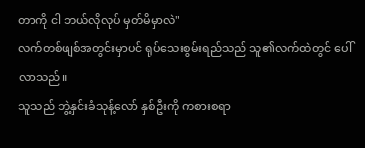တာကို ငါ ဘယ်လိုလုပ် မှတ်မိမှာလဲ"
လက်တစ်ဖျစ်အတွင်းမှာပင် ရုပ်သေးစွမ်းရည်သည် သူ၏လက်ထဲတွင် ပေါ်လာသည်။
သူသည် ဘွဲ့နှင်းခံသုန့်လော် နှစ်ဦးကို ကစားစရာ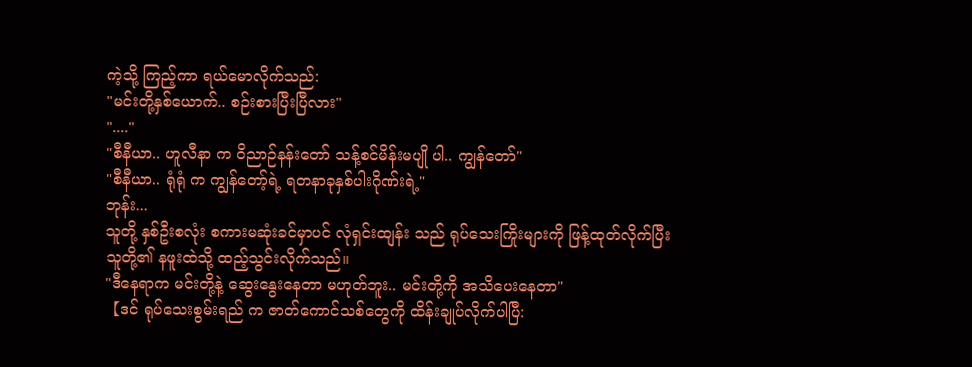ကဲ့သို့ ကြည့်ကာ ရယ်မောလိုက်သည်:
"မင်းတို့နှစ်ယောက်.. စဉ်းစားပြီးပြီလား"
"...."
"စီနီယာ.. ဟူလီနာ က ဝိညာဉ်နန်းတော် သန့်စင်မိန်းမပျို ပါ.. ကျွန်တော်"
"စီနီယာ.. ရုံရုံ က ကျွန်တော့်ရဲ့ ရတနာခုနှစ်ပါးဂိုဏ်းရဲ့"
ဘုန်း...
သူတို့ နှစ်ဦးစလုံး စကားမဆုံးခင်မှာပင် လုံရှင်းထျန်း သည် ရုပ်သေးကြိုးများကို ဖြန့်ထုတ်လိုက်ပြီး သူတို့၏ နဖူးထဲသို့ ထည့်သွင်းလိုက်သည်။
"ဒီနေရာက မင်းတို့နဲ့ ဆွေးနွေးနေတာ မဟုတ်ဘူး.. မင်းတို့ကို အသိပေးနေတာ"
【ဒင် ရုပ်သေးစွမ်းရည် က ဇာတ်ကောင်သစ်တွေကို ထိန်းချုပ်လိုက်ပါပြီ: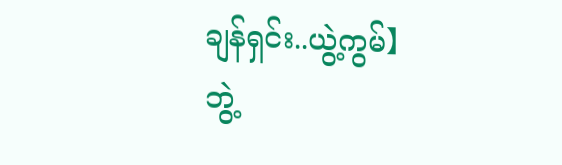ချန်ရှင်း..ယွဲ့ကွမ်】
ဘွဲ့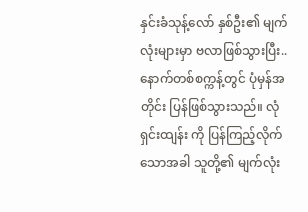နှင်းခံသုန့်လော် နှစ်ဦး၏ မျက်လုံးများမှာ ဗလာဖြစ်သွားပြီး.. နောက်တစ်စက္ကန့်တွင် ပုံမှန်အတိုင်း ပြန်ဖြစ်သွားသည်။ လုံရှင်းထျန်း ကို ပြန်ကြည့်လိုက်သောအခါ သူတို့၏ မျက်လုံး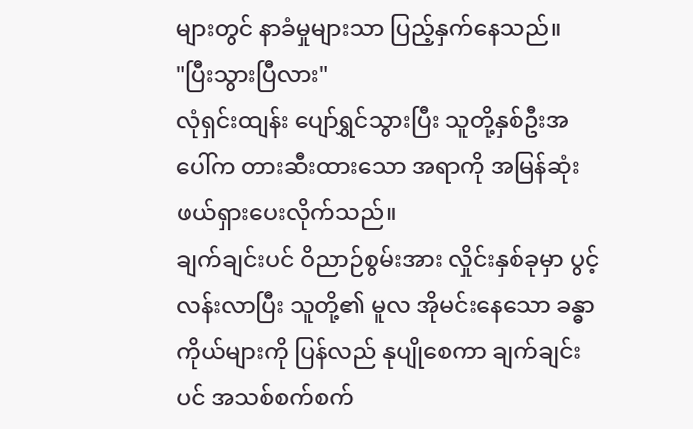များတွင် နာခံမှုများသာ ပြည့်နှက်နေသည်။
"ပြီးသွားပြီလား"
လုံရှင်းထျန်း ပျော်ရွှင်သွားပြီး သူတို့နှစ်ဦးအပေါ်က တားဆီးထားသော အရာကို အမြန်ဆုံး ဖယ်ရှားပေးလိုက်သည်။
ချက်ချင်းပင် ဝိညာဉ်စွမ်းအား လှိုင်းနှစ်ခုမှာ ပွင့်လန်းလာပြီး သူတို့၏ မူလ အိုမင်းနေသော ခန္ဓာကိုယ်များကို ပြန်လည် နုပျိုစေကာ ချက်ချင်းပင် အသစ်စက်စက်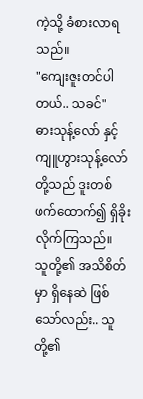ကဲ့သို့ ခံစားလာရသည်။
"ကျေးဇူးတင်ပါတယ်.. သခင်"
ဓားသုန့်လော် နှင့် ကျူဟွားသုန့်လော် တို့သည် ဒူးတစ်ဖက်ထောက်၍ ရှိခိုးလိုက်ကြသည်။
သူတို့၏ အသိစိတ်မှာ ရှိနေဆဲ ဖြစ်သော်လည်း.. သူတို့၏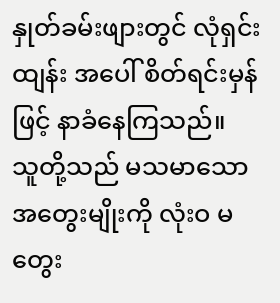နှုတ်ခမ်းဖျားတွင် လုံရှင်းထျန်း အပေါ် စိတ်ရင်းမှန်ဖြင့် နာခံနေကြသည်။
သူတို့သည် မသမာသော အတွေးမျိုးကို လုံးဝ မတွေး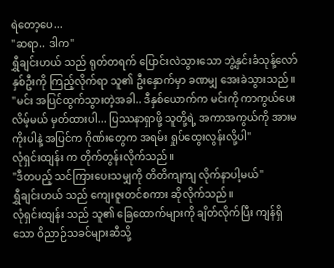ရဲတော့ပေ...
"ဆရာ.. ဒါက"
ရွှီချင်းဟယ် သည် ရုတ်တရက် ပြောင်းလဲသွားသော ဘွဲ့နှင်းခံသုန့်လော် နှစ်ဦးကို ကြည့်လိုက်ရာ သူ၏ ဦးနှောက်မှာ ခဏမျှ အေးခဲသွားသည်။
"မင်း အပြင်ထွက်သွားတဲ့အခါ.. ဒီနှစ်ယောက်က မင်းကို ကာကွယ်ပေးလိမ့်မယ် မှတ်ထားပါ... ပြဿနာရှာဖို့ သူတို့ရဲ့ အကာအကွယ်ကို အားမကိုးပါနဲ့ အပြင်က ဂိုဏ်းတွေက အရမ်း ရှုပ်ထွေးလွန်းလို့ပါ"
လုံရှင်းထျန်း က တိုက်တွန်းလိုက်သည်။
"ဒီတပည့် သင်ကြားပေးသမျှကို တိတိကျကျ လိုက်နာပါ့မယ်"
ရွှီချင်းဟယ် သည် ကျေးဇူးတင်စကား ဆိုလိုက်သည်။
လုံရှင်းထျန်း သည် သူ၏ ခြေထောက်များကို ချိတ်လိုက်ပြီး ကျန်ရှိသော ဝိညာဉ်သခင်များဆီသို့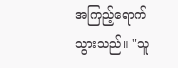အကြည့်ရောက်သွားသည်။ "သူ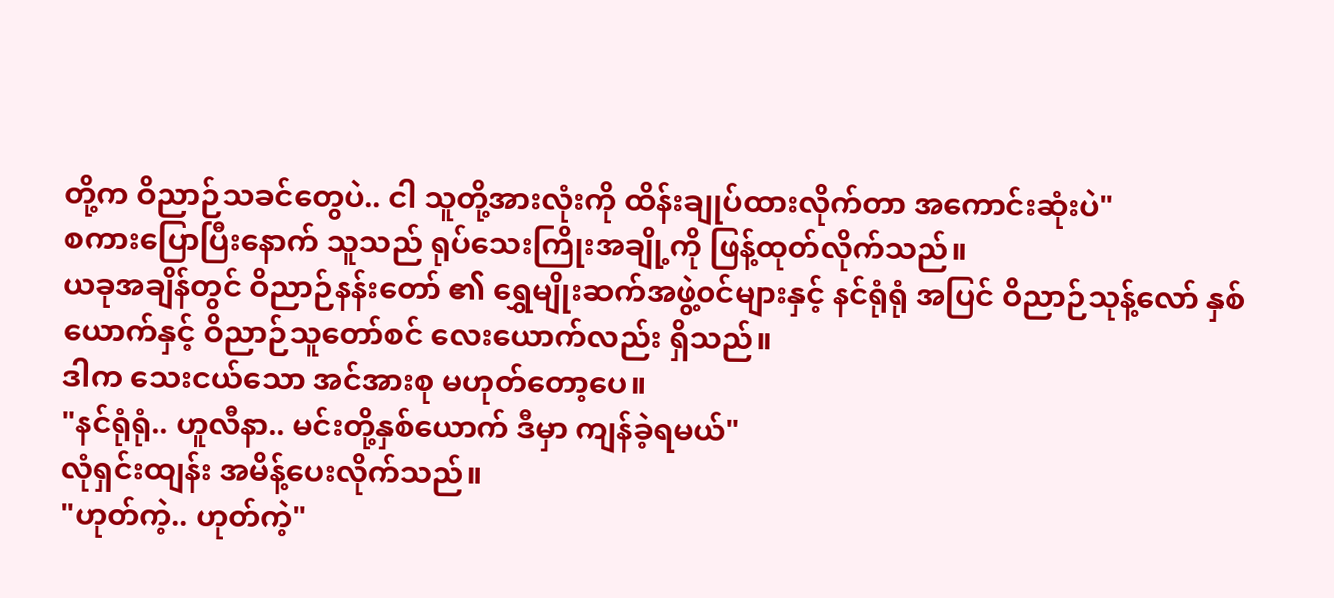တို့က ဝိညာဉ်သခင်တွေပဲ.. ငါ သူတို့အားလုံးကို ထိန်းချုပ်ထားလိုက်တာ အကောင်းဆုံးပဲ"
စကားပြောပြီးနောက် သူသည် ရုပ်သေးကြိုးအချို့ကို ဖြန့်ထုတ်လိုက်သည်။
ယခုအချိန်တွင် ဝိညာဉ်နန်းတော် ၏ ရွှေမျိုးဆက်အဖွဲ့၀င်များနှင့် နင်ရုံရုံ အပြင် ဝိညာဉ်သုန့်လော် နှစ်ယောက်နှင့် ဝိညာဉ်သူတော်စင် လေးယောက်လည်း ရှိသည်။
ဒါက သေးငယ်သော အင်အားစု မဟုတ်တော့ပေ။
"နင်ရုံရုံ.. ဟူလီနာ.. မင်းတို့နှစ်ယောက် ဒီမှာ ကျန်ခဲ့ရမယ်"
လုံရှင်းထျန်း အမိန့်ပေးလိုက်သည်။
"ဟုတ်ကဲ့.. ဟုတ်ကဲ့"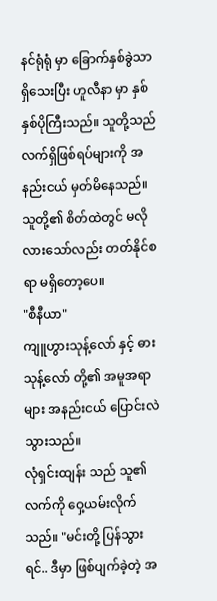နင်ရုံရုံ မှာ ခြောက်နှစ်ခွဲသာ ရှိသေးပြီး ဟူလီနာ မှာ နှစ်နှစ်ပိုကြီးသည်။ သူတို့သည် လက်ရှိဖြစ်ရပ်များကို အနည်းငယ် မှတ်မိနေသည်။ သူတို့၏ စိတ်ထဲတွင် မလိုလားသော်လည်း တတ်နိုင်စရာ မရှိတော့ပေ။
"စီနီယာ"
ကျူဟွားသုန့်လော် နှင့် ဓားသုန့်လော် တို့၏ အမူအရာများ အနည်းငယ် ပြောင်းလဲသွားသည်။
လုံရှင်းထျန်း သည် သူ၏လက်ကို ဝှေ့ယမ်းလိုက်သည်။ "မင်းတို့ ပြန်သွားရင်.. ဒီမှာ ဖြစ်ပျက်ခဲ့တဲ့ အ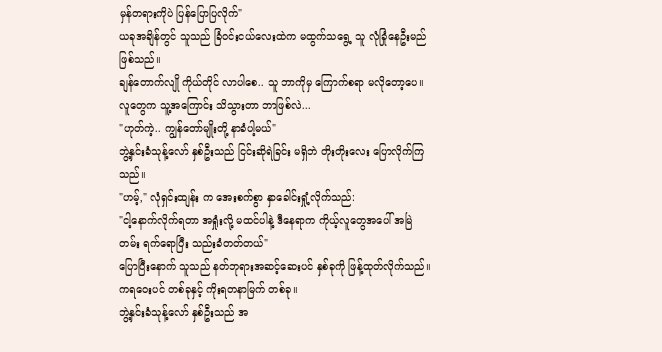မှန်တရားကိုပဲ ပြန်ပြောပြလိုက်"
ယခုအချိန်တွင် သူသည် ခြံဝင်းငယ်လေးထဲက မထွက်သရွေ့ သူ လုံခြုံနေဦးမည် ဖြစ်သည်။
ချန်တောက်လျို ကိုယ်တိုင် လာပါစေ.. သူ ဘာကိုမှ ကြောက်စရာ မလိုတော့ပေ။ လူတွေက သူ့အကြောင်း သိသွားတာ ဘာဖြစ်လဲ...
"ဟုတ်ကဲ့.. ကျွန်တော်မျိုးတို့ နာခံပါ့မယ်"
ဘွဲ့နှင်းခံသုန့်လော် နှစ်ဦးသည် ငြင်းဆိုရဲခြင်း မရှိဘဲ တိုးတိုးလေး ပြောလိုက်ကြသည်။
"ဟမ့်," လုံရှင်းထျန်း က အေးစက်စွာ နှာခေါင်းရှုံ့လိုက်သည်:
"ငါ့နောက်လိုက်ရတာ အရှုံးလို့ မထင်ပါနဲ့ ဒီနေရာက ကိုယ့်လူတွေအပေါ် အမြဲတမ်း ရက်ရောပြီး သည်းခံတတ်တယ်"
ပြောပြီးနောက် သူသည် နတ်ဘုရားအဆင့်ဆေးပင် နှစ်ခုကို ဖြန့်ထုတ်လိုက်သည်။
ကရဝေးပင် တစ်ခုနှင့် ကိုးရတနာမြက် တစ်ခု။
ဘွဲ့နှင်းခံသုန့်လော် နှစ်ဦးသည် အ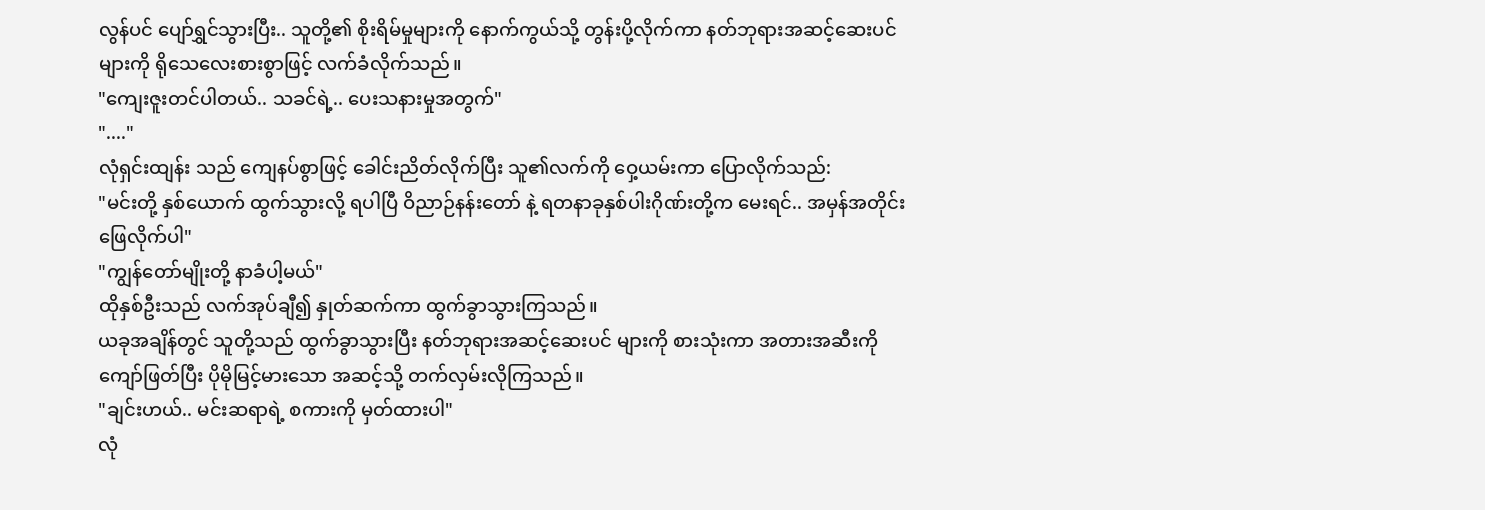လွန်ပင် ပျော်ရွှင်သွားပြီး.. သူတို့၏ စိုးရိမ်မှုများကို နောက်ကွယ်သို့ တွန်းပို့လိုက်ကာ နတ်ဘုရားအဆင့်ဆေးပင် များကို ရိုသေလေးစားစွာဖြင့် လက်ခံလိုက်သည်။
"ကျေးဇူးတင်ပါတယ်.. သခင်ရဲ့.. ပေးသနားမှုအတွက်"
"...."
လုံရှင်းထျန်း သည် ကျေနပ်စွာဖြင့် ခေါင်းညိတ်လိုက်ပြီး သူ၏လက်ကို ဝှေ့ယမ်းကာ ပြောလိုက်သည်:
"မင်းတို့ နှစ်ယောက် ထွက်သွားလို့ ရပါပြီ ဝိညာဉ်နန်းတော် နဲ့ ရတနာခုနှစ်ပါးဂိုဏ်းတို့က မေးရင်.. အမှန်အတိုင်း ဖြေလိုက်ပါ"
"ကျွန်တော်မျိုးတို့ နာခံပါ့မယ်"
ထိုနှစ်ဦးသည် လက်အုပ်ချီ၍ နှုတ်ဆက်ကာ ထွက်ခွာသွားကြသည်။
ယခုအချိန်တွင် သူတို့သည် ထွက်ခွာသွားပြီး နတ်ဘုရားအဆင့်ဆေးပင် များကို စားသုံးကာ အတားအဆီးကို ကျော်ဖြတ်ပြီး ပိုမိုမြင့်မားသော အဆင့်သို့ တက်လှမ်းလိုကြသည်။
"ချင်းဟယ်.. မင်းဆရာရဲ့ စကားကို မှတ်ထားပါ"
လုံ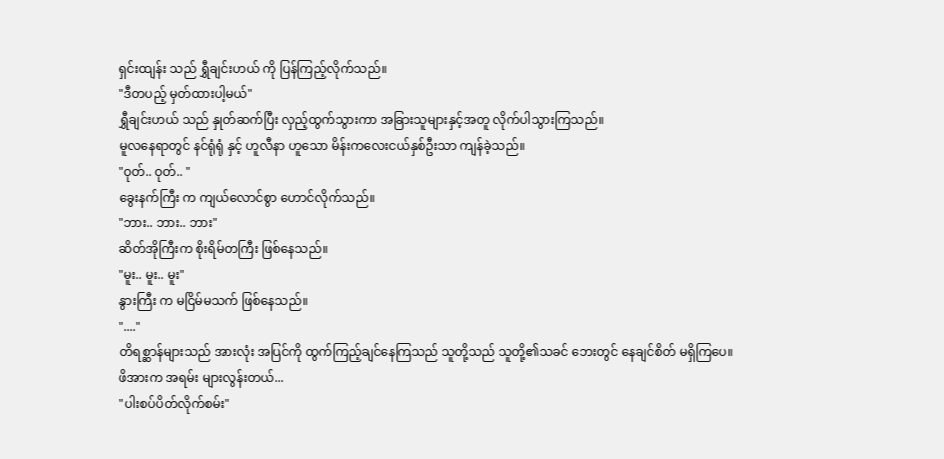ရှင်းထျန်း သည် ရွှီချင်းဟယ် ကို ပြန်ကြည့်လိုက်သည်။
"ဒီတပည့် မှတ်ထားပါ့မယ်"
ရွှီချင်းဟယ် သည် နှုတ်ဆက်ပြီး လှည့်ထွက်သွားကာ အခြားသူများနှင့်အတူ လိုက်ပါသွားကြသည်။
မူလနေရာတွင် နင်ရုံရုံ နှင့် ဟူလီနာ ဟူသော မိန်းကလေးငယ်နှစ်ဦးသာ ကျန်ခဲ့သည်။
"ဝုတ်.. ဝုတ်.. "
ခွေးနက်ကြီး က ကျယ်လောင်စွာ ဟောင်လိုက်သည်။
"ဘား.. ဘား.. ဘား"
ဆိတ်အိုကြီးက စိုးရိမ်တကြီး ဖြစ်နေသည်။
"မူး.. မူး.. မူး"
နွားကြီး က မငြိမ်မသက် ဖြစ်နေသည်။
"...."
တိရစ္ဆာန်များသည် အားလုံး အပြင်ကို ထွက်ကြည့်ချင်နေကြသည် သူတို့သည် သူတို့၏သခင် ဘေးတွင် နေချင်စိတ် မရှိကြပေ။
ဖိအားက အရမ်း များလွန်းတယ်...
"ပါးစပ်ပိတ်လိုက်စမ်း"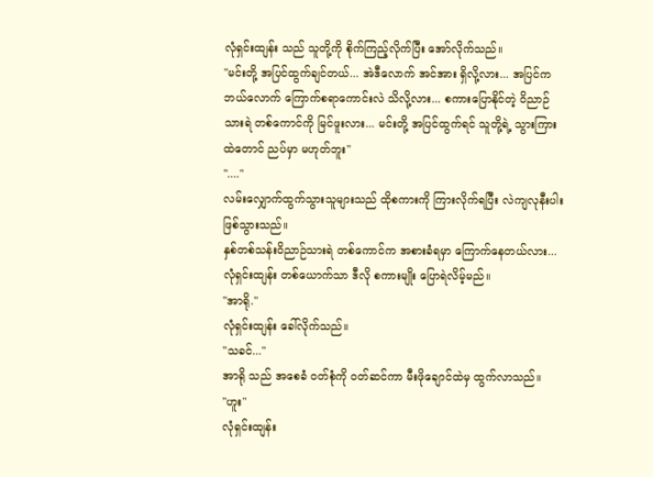လုံရှင်းထျန်း သည် သူတို့ကို စိုက်ကြည့်လိုက်ပြီး အော်လိုက်သည်။
"မင်းတို့ အပြင်ထွက်ချင်တယ်... အဲဒီလောက် အင်အား ရှိလို့လား... အပြင်က ဘယ်လောက် ကြောက်စရာကောင်းလဲ သိလို့လား... စကားပြောနိုင်တဲ့ ဝိညာဉ်သားရဲ တစ်ကောင်ကို မြင်ဖူးလား... မင်းတို့ အပြင်ထွက်ရင် သူတို့ရဲ့ သွားကြားထဲတောင် ညပ်မှာ မဟုတ်ဘူး"
"...."
လမ်းလျှောက်ထွက်သွားသူများသည် ထိုစကားကို ကြားလိုက်ရပြီး လဲကျလုနီးပါး ဖြစ်သွားသည်။
နှစ်တစ်သန်းဝိညာဉ်သားရဲ တစ်ကောင်က အစားခံရမှာ ကြောက်နေတယ်လား...
လုံရှင်းထျန်း တစ်ယောက်သာ ဒီလို စကားမျိုး ပြောရဲလိမ့်မည်။
"အာရို."
လုံရှင်းထျန်း ခေါ်လိုက်သည်။
"သခင်..."
အာရို သည် အစေခံ ဝတ်စုံကို ဝတ်ဆင်ကာ မီးဖိုချောင်ထဲမှ ထွက်လာသည်။
"ဟူး"
လုံရှင်းထျန်း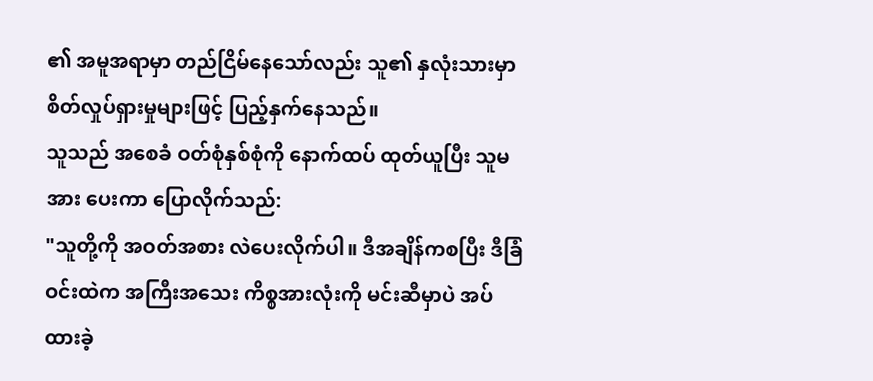၏ အမူအရာမှာ တည်ငြိမ်နေသော်လည်း သူ၏ နှလုံးသားမှာ စိတ်လှုပ်ရှားမှုများဖြင့် ပြည့်နှက်နေသည်။
သူသည် အစေခံ ဝတ်စုံနှစ်စုံကို နောက်ထပ် ထုတ်ယူပြီး သူမအား ပေးကာ ပြောလိုက်သည်:
"သူတို့ကို အဝတ်အစား လဲပေးလိုက်ပါ။ ဒီအချိန်ကစပြီး ဒီခြံဝင်းထဲက အကြီးအသေး ကိစ္စအားလုံးကို မင်းဆီမှာပဲ အပ်ထားခဲ့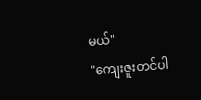မယ်"
"ကျေးဇူးတင်ပါ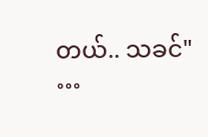တယ်.. သခင်"
…